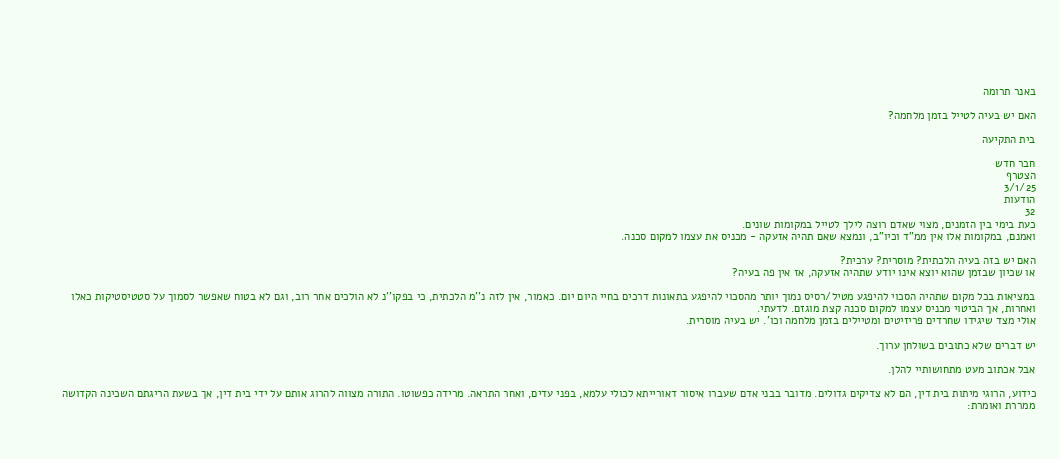באנר תרומה

האם יש בעיה לטייל בזמן מלחמה?

בית התקיעה

חבר חדש
הצטרף
3/1/25
הודעות
32
כעת בימי בין הזמנים, מצוי שאדם רוצה לילך לטייל במקומות שונים.
ואמנם, במקומות אלו אין ממ"ד וכיו"ב, ונמצא שאם תהיה אזעקה - מכניס את עצמו למקום סכנה.

האם יש בזה בעיה הלכתית? מוסרית? ערכית?
או שכיון שבזמן שהוא יוצא אינו יודע שתהיה אזעקה, אז אין פה בעיה?

במציאות בכל מקום שתהיה הסכוי להיפגע מטיל/רסיס נמוך יותר מהסכוי להיפגע בתאונות דרכים בחיי היום יום. כאמור, אין לזה נ''מ הלכתית, כי בפקו''נ לא הולכים אחר רוב, וגם לא בטוח שאפשר לסמוך על סטטיסטיקות כאלו ואחרות, אך הביטוי מכניס עצמו למקום סכנה קצת מוגזם. לדעתי.
אולי מצד שיגידו שחרדים פריזיטים ומטיילים בזמן מלחמה וכו'. יש בעיה מוסרית.

יש דברים שלא כתובים בשולחן ערוך.

אבל אכתוב מעט מתחושותיי להלן.

כידוע, הרוגי מיתות בית דין, הם לא צדיקים גדולים. מדובר בבני אדם שעברו איסור דאורייתא לכולי עלמא, בפני עדים, ואחר התראה. מרידה כפשוטו. התורה מצווה להרוג אותם על ידי בית דין, אך בשעת הריגתם השכינה הקדושה ממררת ואומרת: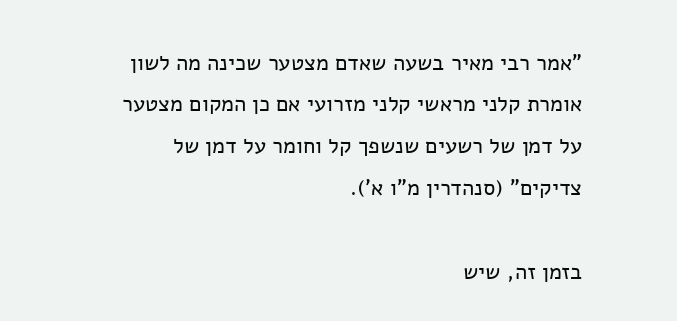"אמר רבי מאיר בשעה שאדם מצטער שכינה מה לשון אומרת קלני מראשי קלני מזרועי אם כן המקום מצטער על דמן של רשעים שנשפך קל וחומר על דמן של צדיקים" (סנהדרין מ"ו א').

בזמן זה, שיש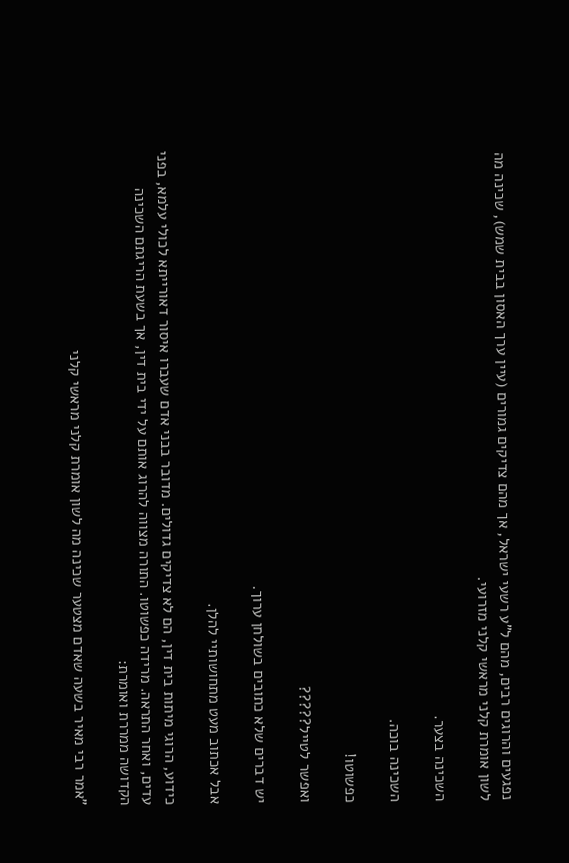נפגעים והרוגים רבים, מהם ל"ע רשעי ישראל, אך מהם צדיקים גמורים (עיין ערך האסון בבית שמש), שכינה מה לשון אומרת קלני מראשי קלני מזרועי.

השכינה בצער.

השכינה בוכה.

כפשוטו!

ואפשר לטייל?????

יש דברים שלא כתובים בשולחן ערוך.

אבל אכתוב מעט מתחושותיי להלן.

כידוע, הרוגי מיתות בית דין, הם לא צדיקים גדולים. מדובר בבני אדם שעברו איסור דאורייתא לכולי עלמא, בפני עדים, ואחר התראה. מרידה כפשוטו. התורה מצווה להרוג אותם על ידי בית דין, אך בשעת הריגתם השכינה הקדושה ממררת ואומרת:

"אמר רבי מאיר בשעה שאדם מצטער שכינה מה לשון אומרת קלני מראשי קלני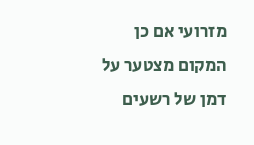מזרועי אם כן המקום מצטער על דמן של רשעים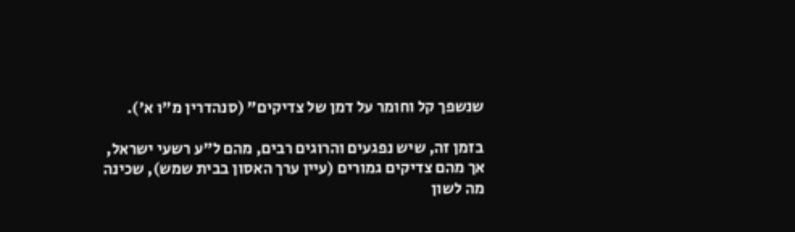שנשפך קל וחומר על דמן של צדיקים" (סנהדרין מ"ו א').

בזמן זה, שיש נפגעים והרוגים רבים, מהם ל"ע רשעי ישראל, אך מהם צדיקים גמורים (עיין ערך האסון בבית שמש), שכינה מה לשון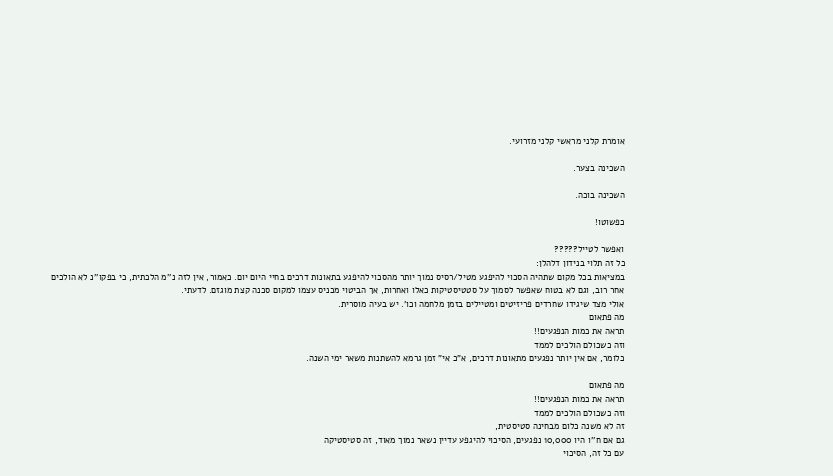אומרת קלני מראשי קלני מזרועי.

השכינה בצער.

השכינה בוכה.

כפשוטו!

ואפשר לטייל?????
כל זה תלוי בנידון דלהלן:
במציאות בכל מקום שתהיה הסכוי להיפגע מטיל/רסיס נמוך יותר מהסכוי להיפגע בתאונות דרכים בחיי היום יום. כאמור, אין לזה נ''מ הלכתית, כי בפקו''נ לא הולכים אחר רוב, וגם לא בטוח שאפשר לסמוך על סטטיסטיקות כאלו ואחרות, אך הביטוי מכניס עצמו למקום סכנה קצת מוגזם. לדעתי.
אולי מצד שיגידו שחרדים פריזיטים ומטיילים בזמן מלחמה וכו'. יש בעיה מוסרית.
מה פתאום
תראה את כמות הנפגעים!!
וזה כשכולם הולכים לממד
כלומר, אם אין יותר נפגעים מתאונות דרכים, א"כ אי" זמן גרמא להשתנות משאר ימי השנה.

מה פתאום
תראה את כמות הנפגעים!!
וזה כשכולם הולכים לממד
זה לא משנה כלום מבחינה סטיסטית,
גם אם ח''ו היו 10,000 נפגעים, הסיכוי להיגפע עדיין נשאר נמוך מאוד, זה סטיסטיקה
עם כל זה, הסיכוי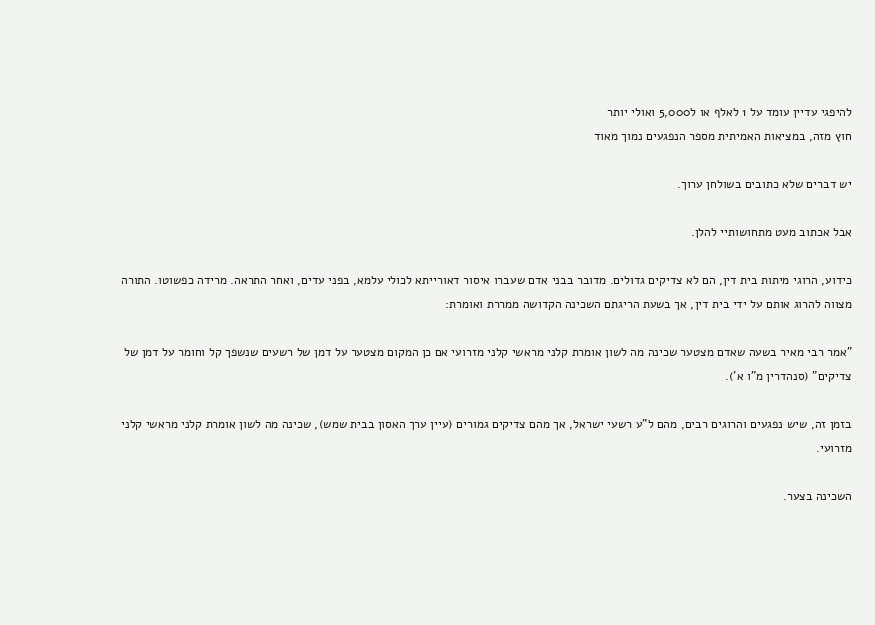להיפגי עדיין עומד על 1 לאלף או ל5,000 ואולי יותר
חוץ מזה, במציאות האמיתית מספר הנפגעים נמוך מאוד

יש דברים שלא כתובים בשולחן ערוך.

אבל אכתוב מעט מתחושותיי להלן.

כידוע, הרוגי מיתות בית דין, הם לא צדיקים גדולים. מדובר בבני אדם שעברו איסור דאורייתא לכולי עלמא, בפני עדים, ואחר התראה. מרידה כפשוטו. התורה מצווה להרוג אותם על ידי בית דין, אך בשעת הריגתם השכינה הקדושה ממררת ואומרת:

"אמר רבי מאיר בשעה שאדם מצטער שכינה מה לשון אומרת קלני מראשי קלני מזרועי אם כן המקום מצטער על דמן של רשעים שנשפך קל וחומר על דמן של צדיקים" (סנהדרין מ"ו א').

בזמן זה, שיש נפגעים והרוגים רבים, מהם ל"ע רשעי ישראל, אך מהם צדיקים גמורים (עיין ערך האסון בבית שמש), שכינה מה לשון אומרת קלני מראשי קלני מזרועי.

השכינה בצער.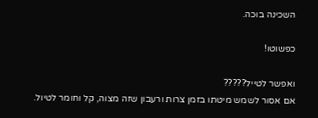השכינה בוכה.

כפשוטו!

ואפשר לטייל?????
אם אסור לשמש מיטתו בזמן צרות ורעבון שזה מצוה, קל וחומר לטיול.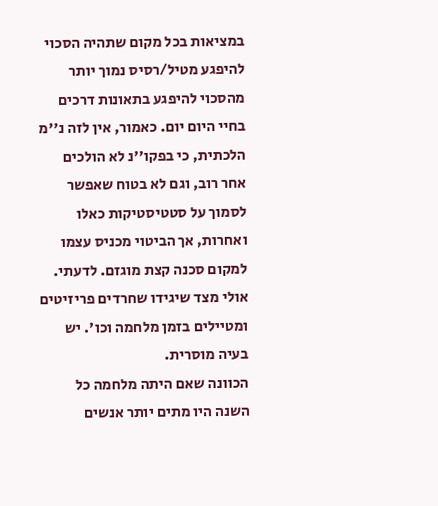במציאות בכל מקום שתהיה הסכוי להיפגע מטיל/רסיס נמוך יותר מהסכוי להיפגע בתאונות דרכים בחיי היום יום. כאמור, אין לזה נ''מ הלכתית, כי בפקו''נ לא הולכים אחר רוב, וגם לא בטוח שאפשר לסמוך על סטטיסטיקות כאלו ואחרות, אך הביטוי מכניס עצמו למקום סכנה קצת מוגזם. לדעתי.
אולי מצד שיגידו שחרדים פריזיטים ומטיילים בזמן מלחמה וכו'. יש בעיה מוסרית.
הכוונה שאם היתה מלחמה כל השנה היו מתים יותר אנשים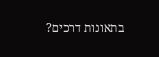בתאונות דרכים?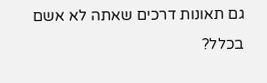גם תאונות דרכים שאתה לא אשם בכלל?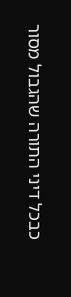כבכל דיני התורה שהגבול מסור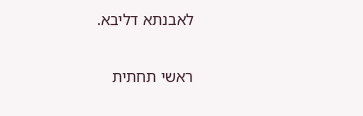לאבנתא דליבא.

ראשי תחתית